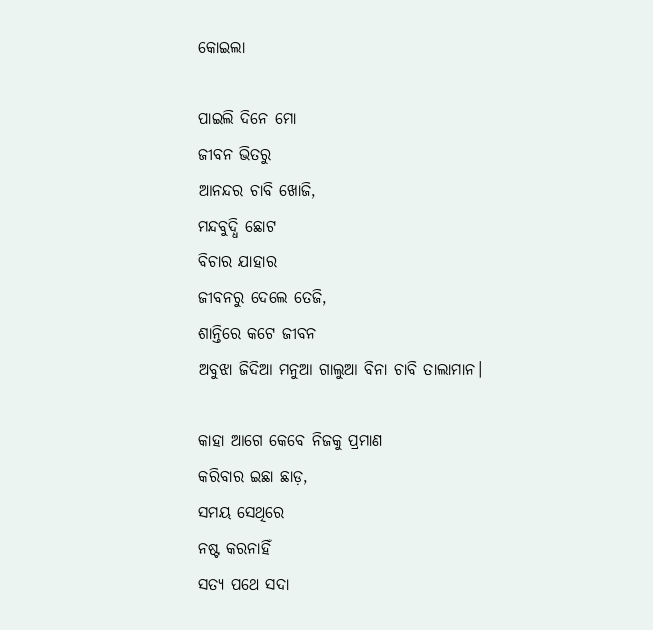କୋଇଲା

ପାଇଲି ଦିନେ ମୋ
ଜୀବନ ଭିତରୁ
ଆନନ୍ଦର ଚାବି ଖୋଜି,
ମନ୍ଦବୁଦ୍ଧି ଛୋଟ
ବିଚାର ଯାହାର
ଜୀବନରୁ ଦେଲେ ତେଜି,
ଶାନ୍ତିରେ କଟେ ଜୀବନ
ଅବୁଝା ଜିଦିଆ ମନୁଆ ଗାଲୁଆ ବିନା ଚାବି ତାଲାମାନ।

କାହା ଆଗେ କେବେ ନିଜକୁ ପ୍ରମାଣ
କରିବାର ଇଛା ଛାଡ଼,
ସମୟ ସେଥିରେ
ନଷ୍ଟ କରନାହିଁ
ସତ୍ୟ ପଥେ ସଦା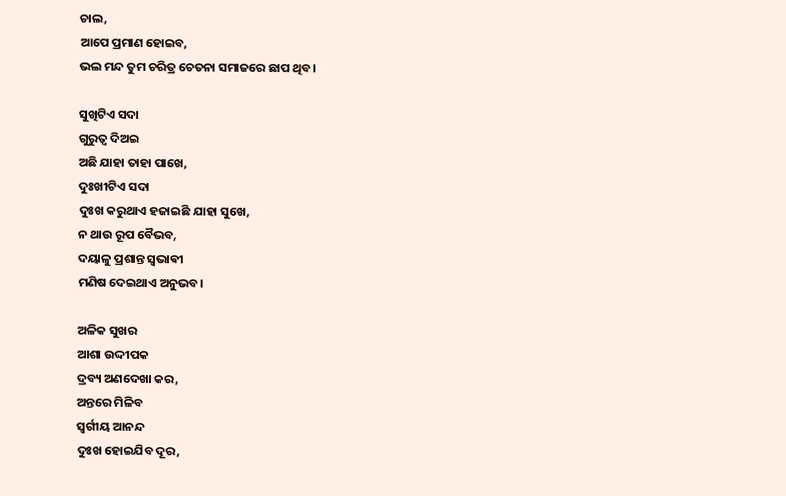ଚାଲ,
ଆପେ ପ୍ରମାଣ ହୋଇବ,
ଭଲ ମନ୍ଦ ତୁମ ଚରିତ୍ର ଚେତନା ସମାଜରେ ଛାପ ଥିବ।

ସୁଖିଟିଏ ସଦା
ଗୁରୁତ୍ୱ ଦିଅଇ
ଅଛି ଯାହା ତାହା ପାଖେ,
ଦୁଃଖୀଟିଏ ସଦା
ଦୁଃଖ କରୁଥାଏ ହଜାଇଛି ଯାହା ସୁଖେ,
ନ ଥାଉ ରୂପ ବୈଭବ,
ଦୟାଳୁ ପ୍ରଶାନ୍ତ ସ୍ୱଭାଵୀ
ମଣିଷ ଦେଇଥାଏ ଅନୁଭବ।

ଅଳିକ ସୁଖର
ଆଶା ଉଦ୍ଦୀପକ
ଦ୍ରବ୍ୟ ଅଣଦେଖା କର,
ଅନ୍ତରେ ମିଳିବ
ସ୍ବର୍ଗୀୟ ଆନନ୍ଦ
ଦୁଃଖ ହୋଇଯିବ ଦୂର,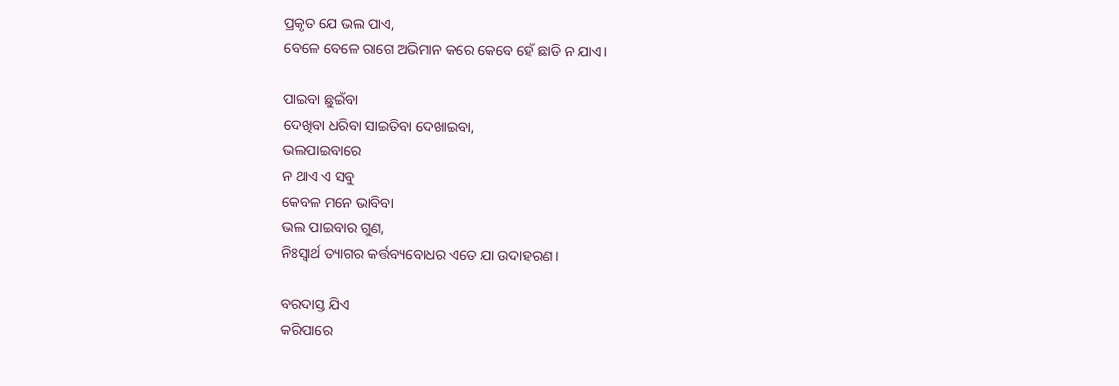ପ୍ରକୃତ ଯେ ଭଲ ପାଏ,
ବେଳେ ବେଳେ ରାଗେ ଅଭିମାନ କରେ କେବେ ହେଁ ଛାଡି ନ ଯାଏ।

ପାଇବା ଛୁଇଁବା
ଦେଖିବା ଧରିବା ସାଇତିବା ଦେଖାଇବା,
ଭଲପାଇବାରେ
ନ ଥାଏ ଏ ସବୁ
କେବଳ ମନେ ଭାବିବା
ଭଲ ପାଇବାର ଗୁଣ,
ନିଃସ୍ୱାର୍ଥ ତ୍ୟାଗର କର୍ତ୍ତବ୍ୟବୋଧର ଏତେ ଯା ଉଦାହରଣ।

ବରଦାସ୍ତ ଯିଏ
କରିପାରେ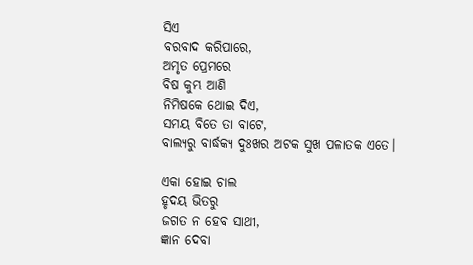ସିଏ
ବରବାଦ କରିପାରେ,
ଅମୃତ ପ୍ରେମରେ
ବିଷ କୁମ୍ଭ ଆଣି
ନିମିଷକେ ଥୋଇ ଦିଏ,
ସମୟ ବିତେ ତା ବାଟେ,
ବାଲ୍ୟରୁ ବାର୍ଦ୍ଧକ୍ୟ ଦୁଃଖର ଅଟକ ସୁଖ ପଳାତକ ଏତେ।

ଏକା ହୋଇ ଚାଲ
ହୃଦୟ ଭିତରୁ
ଜଗତ ନ ହେବ ସାଥୀ,
ଜ୍ଞାନ ଦେବା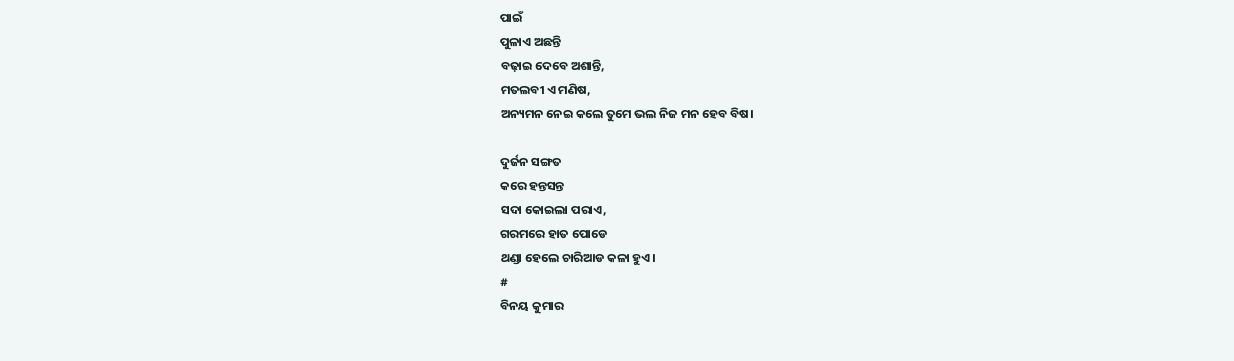ପାଇଁ
ପୁଳାଏ ଅଛନ୍ତି
ବଢ଼ାଇ ଦେବେ ଅଶାନ୍ତି,
ମତଲବୀ ଏ ମଣିଷ,
ଅନ୍ୟମନ ନେଇ କଲେ ତୁମେ ଭଲ ନିଜ ମନ ହେବ ବିଷ।

ଦୁର୍ଜନ ସଙ୍ଗତ
କରେ ହନ୍ତସନ୍ତ
ସଦା କୋଇଲା ପରାଏ,
ଗରମରେ ହାତ ପୋଡେ
ଥଣ୍ଡା ହେଲେ ଚାରିଆଡ କଳା ହୁଏ।
#
ବିନୟ କୁମାର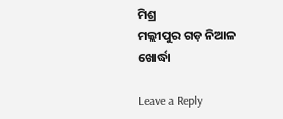ମିଶ୍ର
ମଲ୍ଲୀପୁର ଗଡ଼ ନିଆଳ
ଖୋର୍ଦ୍ଧା

Leave a Reply